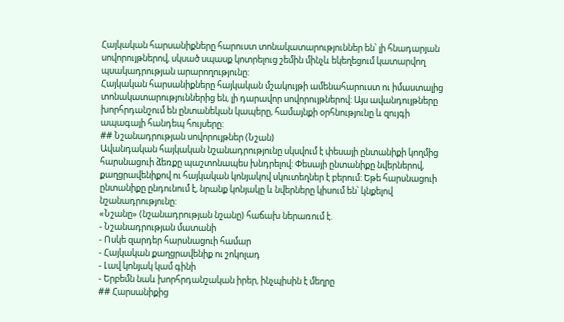Հայկական հարսանիքները հարուստ տոնակատարություններ են՝ լի հնադարյան սովորույթներով, սկսած սպասք կոտրելուց շեմին մինչև եկեղեցում կատարվող պսակադրության արարողությունը:
Հայկական հարսանիքները հայկական մշակույթի ամենահարուստ ու իմաստալից տոնակատարություններից են, լի դարավոր սովորույթներով: Այս ավանդույթները խորհրդանշում են ընտանեկան կապերը, համայնքի օրհնությունը և զույգի ապագայի հանդեպ հույսերը:
## Նշանադրության սովորույթներ (Նշան)
Ավանդական հայկական նշանադրությունը սկսվում է փեսայի ընտանիքի կողմից հարսնացուի ձեռքը պաշտոնապես խնդրելով: Փեսայի ընտանիքը նվերներով, քաղցրավենիքով ու հայկական կոնյակով սկուտեղներ է բերում: Եթե հարսնացուի ընտանիքը ընդունում է, նրանք կոնյակը և նվերները կիսում են՝ կնքելով նշանադրությունը:
«Նշանը» (նշանադրության նշանը) հաճախ ներառում է.
- Նշանադրության մատանի
- Ոսկե զարդեր հարսնացուի համար
- Հայկական քաղցրավենիք ու շոկոլադ
- Լավ կոնյակ կամ գինի
- Երբեմն նաև խորհրդանշական իրեր, ինչպիսին է մեղրը
## Հարսանիքից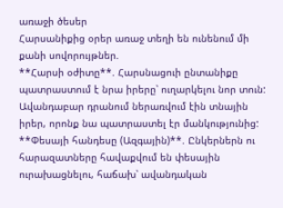առաջի ծեսեր
Հարսանիքից օրեր առաջ տեղի են ունենում մի քանի սովորույթներ.
**Հարսի օժիտը**. Հարսնացուի ընտանիքը պատրաստում է նրա իրերը՝ ուղարկելու նոր տուն: Ավանդաբար դրանում ներառվում էին տնային իրեր, որոնք նա պատրաստել էր մանկությունից:
**Փեսայի հանդեսը (Ազգային)**. Ընկերներն ու հարազատները հավաքվում են փեսային ուրախացնելու, հաճախ՝ ավանդական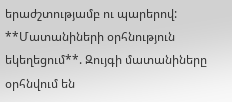երաժշտությամբ ու պարերով:
**Մատանիների օրհնություն եկեղեցում**. Զույգի մատանիները օրհնվում են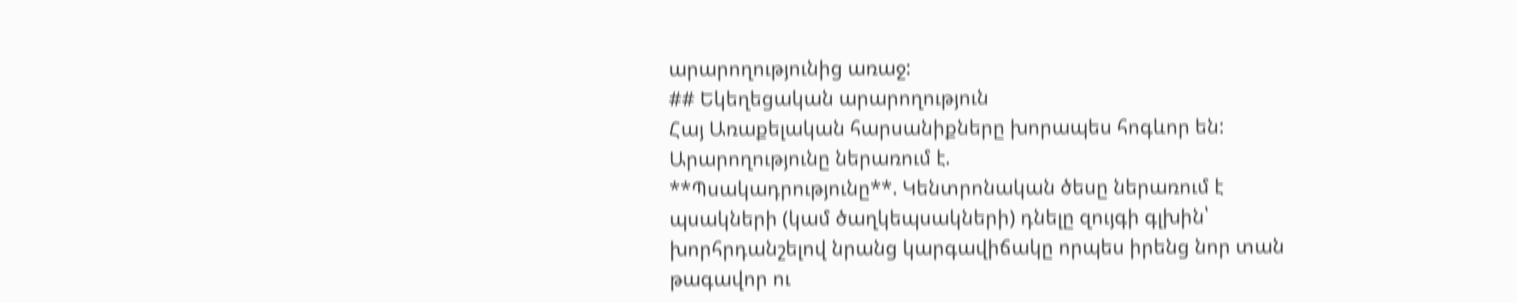արարողությունից առաջ:
## Եկեղեցական արարողություն
Հայ Առաքելական հարսանիքները խորապես հոգևոր են: Արարողությունը ներառում է.
**Պսակադրությունը**. Կենտրոնական ծեսը ներառում է պսակների (կամ ծաղկեպսակների) դնելը զույգի գլխին՝ խորհրդանշելով նրանց կարգավիճակը որպես իրենց նոր տան թագավոր ու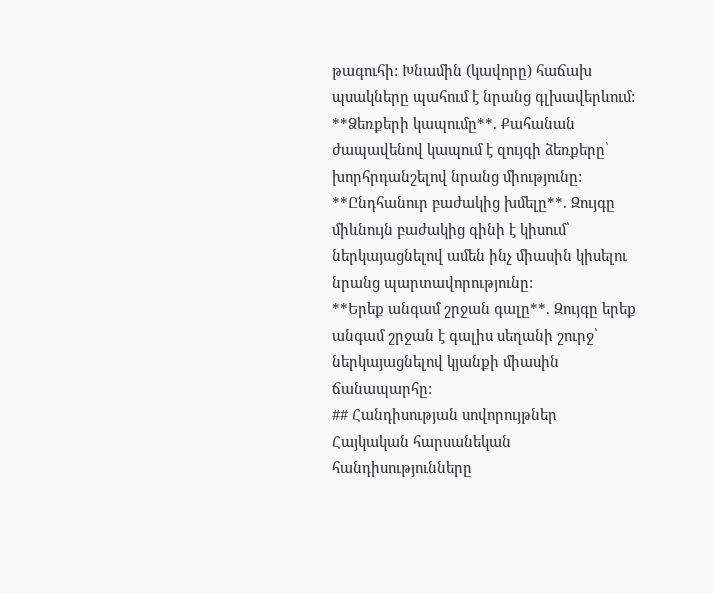թագուհի: Խնամին (կավորը) հաճախ պսակները պահում է նրանց գլխավերևում:
**Ձեռքերի կապումը**. Քահանան ժապավենով կապում է զույգի ձեռքերը՝ խորհրդանշելով նրանց միությունը:
**Ընդհանուր բաժակից խմելը**. Զույգը միևնույն բաժակից գինի է կիսում՝ ներկայացնելով ամեն ինչ միասին կիսելու նրանց պարտավորությունը:
**Երեք անգամ շրջան գալը**. Զույգը երեք անգամ շրջան է գալիս սեղանի շուրջ՝ ներկայացնելով կյանքի միասին ճանապարհը:
## Հանդիսության սովորույթներ
Հայկական հարսանեկան հանդիսությունները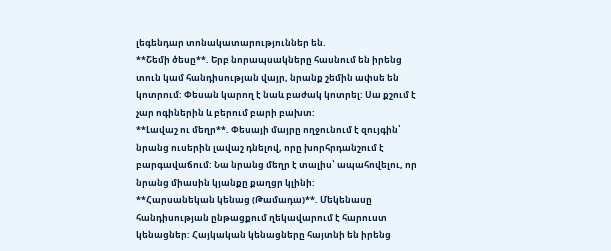լեգենդար տոնակատարություններ են.
**Շեմի ծեսը**. Երբ նորապսակները հասնում են իրենց տուն կամ հանդիսության վայր, նրանք շեմին ափսե են կոտրում: Փեսան կարող է նաև բաժակ կոտրել: Սա քշում է չար ոգիներին և բերում բարի բախտ:
**Լավաշ ու մեղր**. Փեսայի մայրը ողջունում է զույգին՝ նրանց ուսերին լավաշ դնելով, որը խորհրդանշում է բարգավաճում: Նա նրանց մեղր է տալիս՝ ապահովելու, որ նրանց միասին կյանքը քաղցր կլինի:
**Հարսանեկան կենաց (Թամադա)**. Մեկենասը հանդիսության ընթացքում ղեկավարում է հարուստ կենացներ: Հայկական կենացները հայտնի են իրենց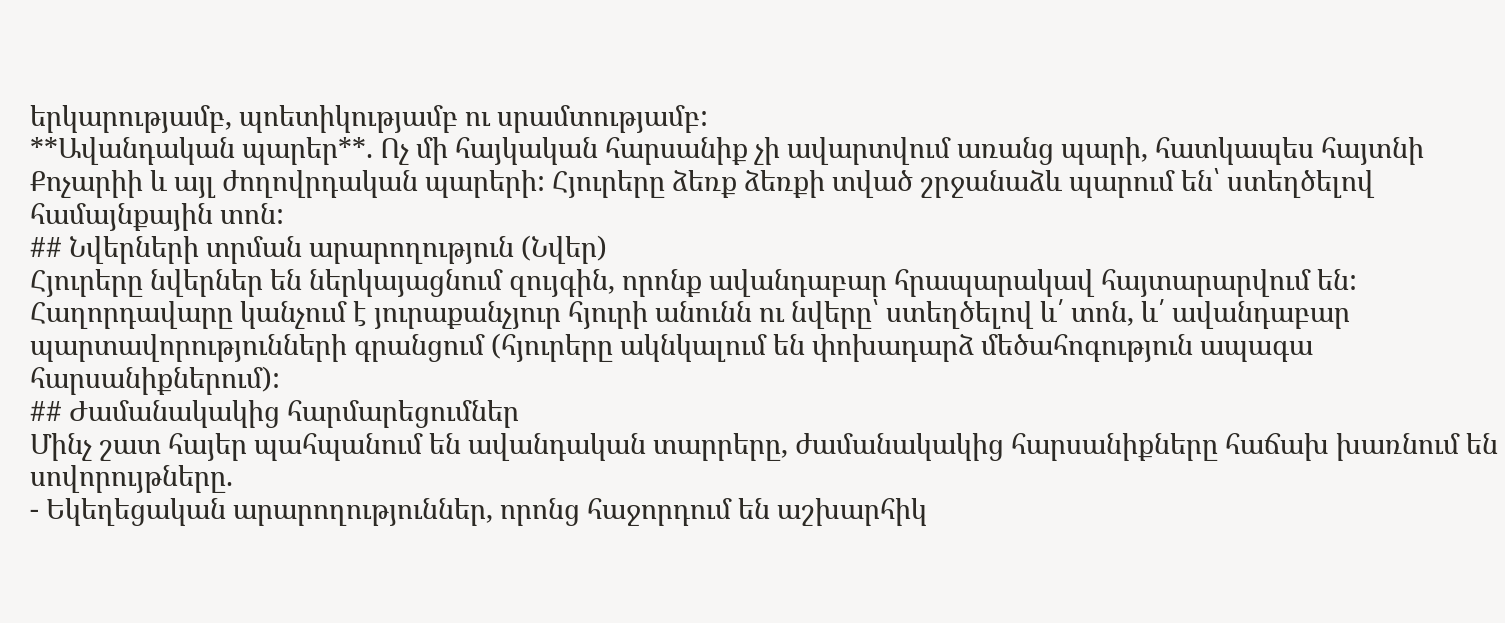երկարությամբ, պոետիկությամբ ու սրամտությամբ:
**Ավանդական պարեր**. Ոչ մի հայկական հարսանիք չի ավարտվում առանց պարի, հատկապես հայտնի Քոչարիի և այլ ժողովրդական պարերի: Հյուրերը ձեռք ձեռքի տված շրջանաձև պարում են՝ ստեղծելով համայնքային տոն:
## Նվերների տրման արարողություն (Նվեր)
Հյուրերը նվերներ են ներկայացնում զույգին, որոնք ավանդաբար հրապարակավ հայտարարվում են: Հաղորդավարը կանչում է յուրաքանչյուր հյուրի անունն ու նվերը՝ ստեղծելով և՛ տոն, և՛ ավանդաբար պարտավորությունների գրանցում (հյուրերը ակնկալում են փոխադարձ մեծահոգություն ապագա հարսանիքներում):
## Ժամանակակից հարմարեցումներ
Մինչ շատ հայեր պահպանում են ավանդական տարրերը, ժամանակակից հարսանիքները հաճախ խառնում են սովորույթները.
- Եկեղեցական արարողություններ, որոնց հաջորդում են աշխարհիկ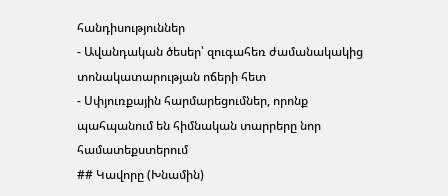հանդիսություններ
- Ավանդական ծեսեր՝ զուգահեռ ժամանակակից տոնակատարության ոճերի հետ
- Սփյուռքային հարմարեցումներ, որոնք պահպանում են հիմնական տարրերը նոր համատեքստերում
## Կավորը (Խնամին)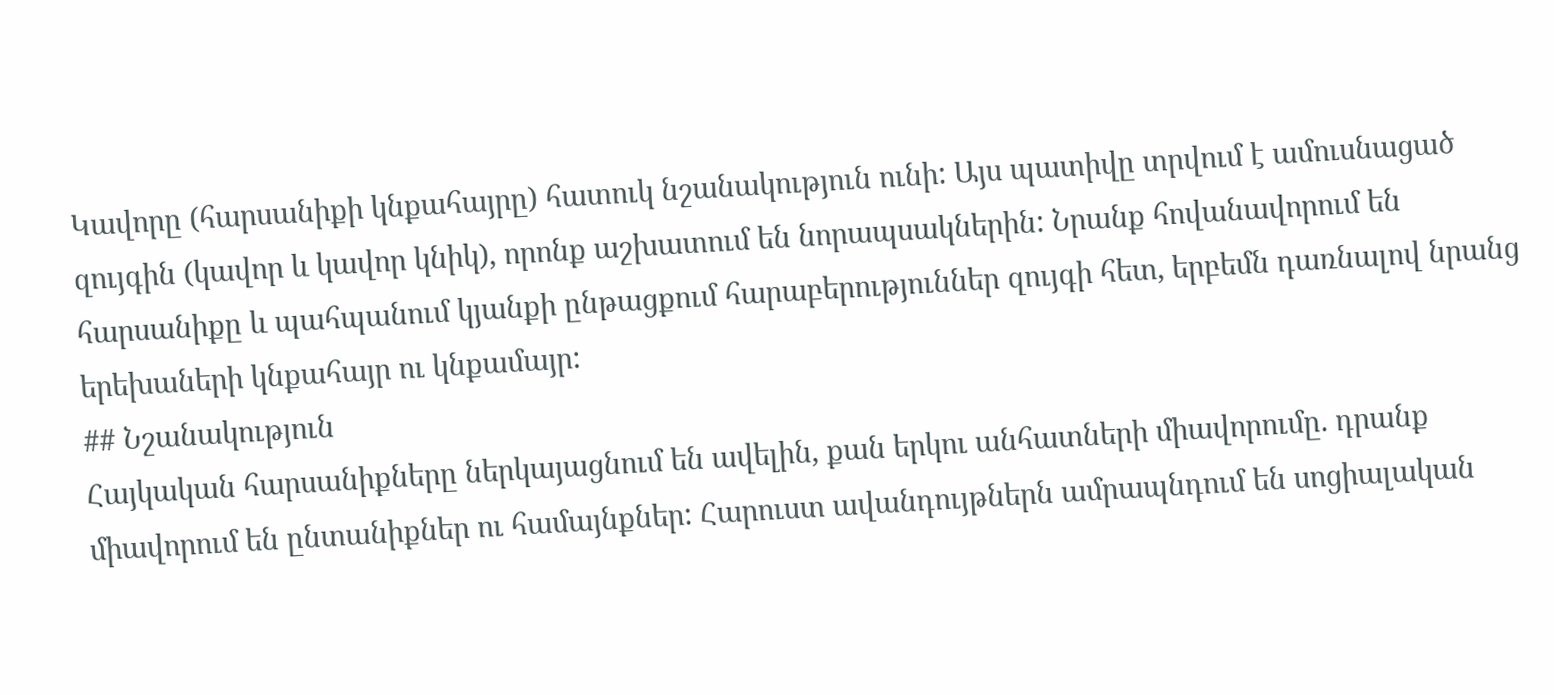Կավորը (հարսանիքի կնքահայրը) հատուկ նշանակություն ունի: Այս պատիվը տրվում է ամուսնացած զույգին (կավոր և կավոր կնիկ), որոնք աշխատում են նորապսակներին: Նրանք հովանավորում են հարսանիքը և պահպանում կյանքի ընթացքում հարաբերություններ զույգի հետ, երբեմն դառնալով նրանց երեխաների կնքահայր ու կնքամայր:
## Նշանակություն
Հայկական հարսանիքները ներկայացնում են ավելին, քան երկու անհատների միավորումը. դրանք միավորում են ընտանիքներ ու համայնքներ: Հարուստ ավանդույթներն ամրապնդում են սոցիալական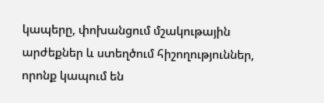կապերը, փոխանցում մշակութային արժեքներ և ստեղծում հիշողություններ, որոնք կապում են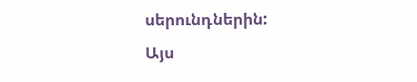սերունդներին:
Այս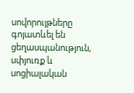սովորույթները գոյատևել են ցեղասպանություն, սփյուռք և սոցիալական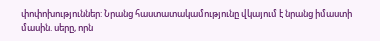փոփոխություններ: Նրանց հաստատակամությունը վկայում է նրանց իմաստի մասին. սերը, որն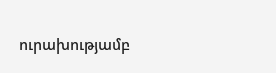ուրախությամբ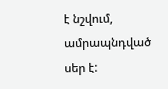է նշվում, ամրապնդված սեր է: